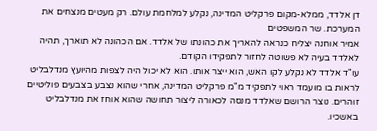דן אלדד, ממלא-מקום פרקליט המדינה, נקלע למלחמת עולם. רק מעטים מנצחים את המערכת. שר המשפטים
אמיר אוחנה יצליח כנראה להאריך את כהונתו של אלדד. אם הכהונה לא תוארך, תהיה לאלדד בעיה לא פשוטה לחזור לתפקידו הקודם.
עו"ד אלדד לא נקלע לקו האש, הוא ייצר אותו. הוא לא יכול היה לצפות מהיועץ מנדלבליט לראות בו מועמד ראוי לתפקיד מ"מ פרקליט המדינה, אחרי שהוא נצבע בצבעים פוליטיים זוהרים. נוצר הרושם שאלדד מנסה לכאורה ליצור תחושה שהוא אוחז את מנדלבליט באשכיו.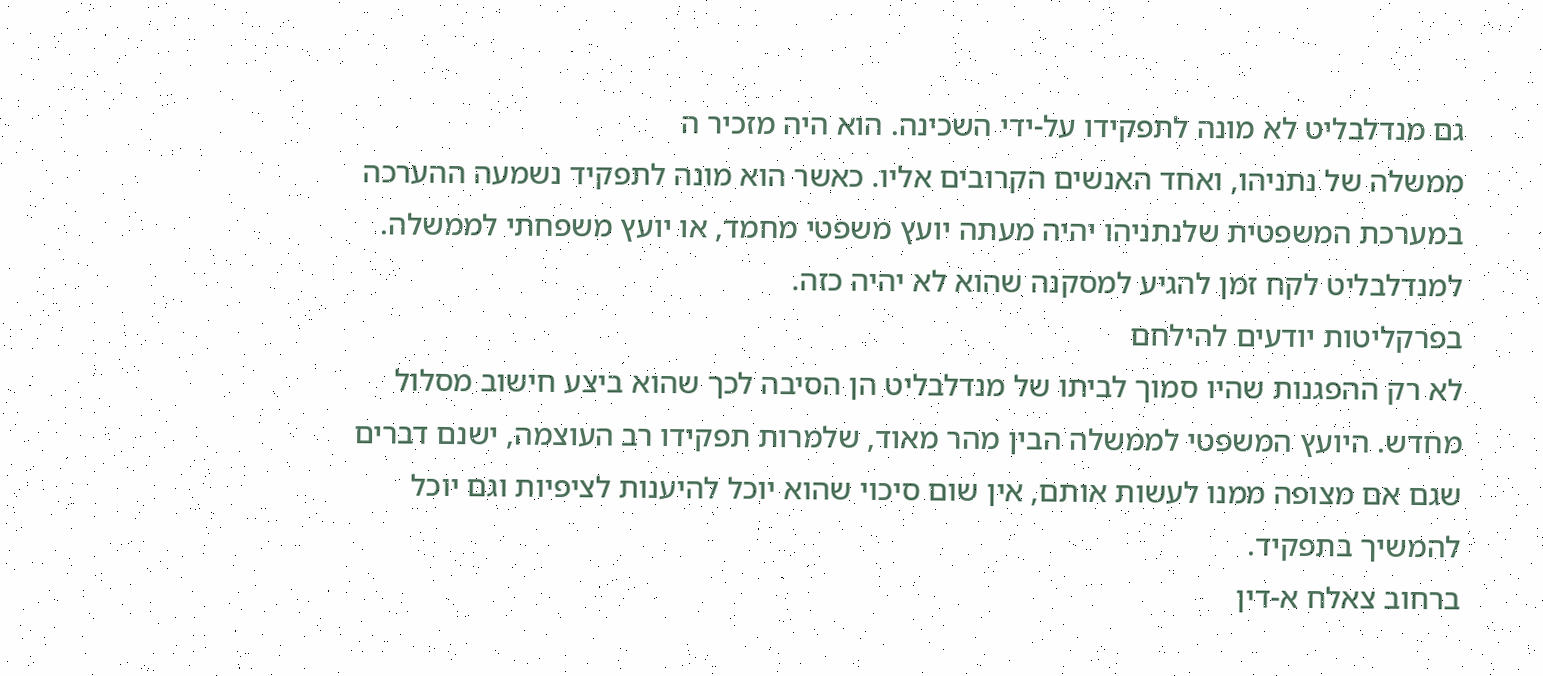גם מנדלבליט לא מונה לתפקידו על-ידי השכינה. הוא היה מזכיר ה
ממשלה של נתניהו, ואחד האנשים הקרובים אליו. כאשר הוא מונה לתפקיד נשמעה ההערכה במערכת המשפטית שלנתניהו יהיה מעתה יועץ משפטי מחמד, או יועץ משפחתי לממשלה. למנדלבליט לקח זמן להגיע למסקנה שהוא לא יהיה כזה.
בפרקליטות יודעים להילחם
לא רק ההפגנות שהיו סמוך לביתו של מנדלבליט הן הסיבה לכך שהוא ביצע חישוב מסלול מחדש. היועץ המשפטי לממשלה הבין מהר מאוד, שלמרות תפקידו רב העוצמה, ישנם דברים שגם אם מצופה ממנו לעשות אותם, אין שום סיכוי שהוא יוכל להיענות לציפיות וגם יוכל להמשיך בתפקיד.
ברחוב צאלח א-דין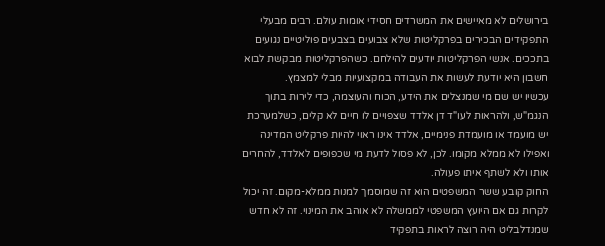בירושלים לא מאיישים את המשרדים חסידי אומות עולם. רבים מבעלי התפקידים הבכירים בפרקליטות שלא צבועים בצבעים פוליטיים נגועים בתככים. אנשי הפרקליטות יודעים להילחם. כשהפרקליטות מבקשת לבוא חשבון היא יודעת לעשות את העבודה במקצועיות מבלי למצמץ.
עכשיו יש שם מי שמנצלים את הידע, הכוח והעוצמה, כדי לירות בתוך הנגמ"ש, ולהראות לעו"ד דן אלדד שצפויים לו חיים לא קלים, כשלמערכת יש מועמד או מועמדת פנימיים, אלדד אינו ראוי להיות פרקליט המדינה ואפילו לא ממלא מקומו. לכן, לא פסול לדעת מי שכפופים לאלדד, להחרים אותו ולא לשתף איתו פעולה.
החוק קובע ששר המשפטים הוא זה שמוסמך למנות ממלא-מקום. זה יכול לקרות גם אם היועץ המשפטי לממשלה לא אוהב את המינוי. זה לא חדש שמנדלבליט היה רוצה לראות בתפקיד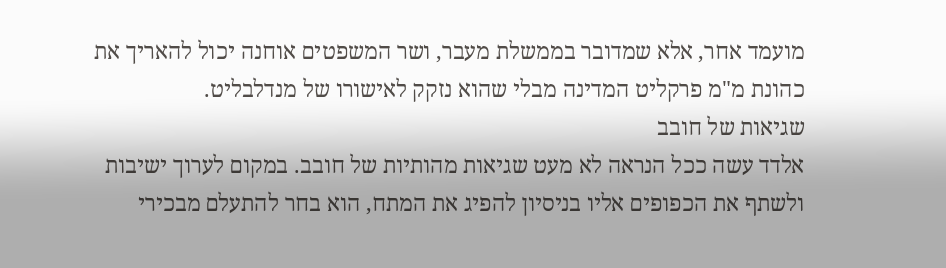מועמד אחר, אלא שמדובר בממשלת מעבר, ושר המשפטים אוחנה יכול להאריך את כהונת מ"מ פרקליט המדינה מבלי שהוא נזקק לאישורו של מנדלבליט.
שגיאות של חובב
אלדד עשה ככל הנראה לא מעט שגיאות מהותיות של חובב. במקום לערוך ישיבות ולשתף את הכפופים אליו בניסיון להפיג את המתח, הוא בחר להתעלם מבכירי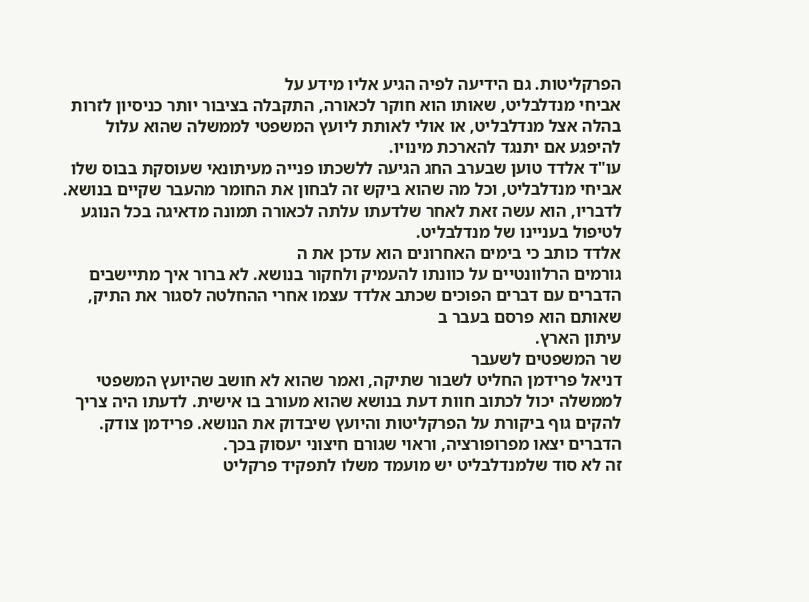הפרקליטות. גם הידיעה לפיה הגיע אליו מידע על
אביחי מנדלבליט, שאותו הוא חוקר לכאורה, התקבלה בציבור יותר כניסיון לזרות בהלה אצל מנדלבליט, או אולי לאותת ליועץ המשפטי לממשלה שהוא עלול להיפגע אם יתנגד להארכת מינויו.
עו"ד אלדד טוען שבערב החג הגיעה ללשכתו פנייה מעיתונאי שעוסקת בבוס שלו אביחי מנדלבליט, וכל מה שהוא ביקש זה לבחון את החומר מהעבר שקיים בנושא. לדבריו, הוא עשה זאת לאחר שלדעתו עלתה לכאורה תמונה מדאיגה בכל הנוגע לטיפול בעניינו של מנדלבליט.
אלדד כותב כי בימים האחרונים הוא עדכן את ה
גורמים הרלוונטיים על כוונתו להעמיק ולחקור בנושא. לא ברור איך מתיישבים הדברים עם דברים הפוכים שכתב אלדד עצמו אחרי ההחלטה לסגור את התיק, שאותם הוא פרסם בעבר ב
עיתון הארץ.
שר המשפטים לשעבר
דניאל פרידמן החליט לשבור שתיקה, ואמר שהוא לא חושב שהיועץ המשפטי לממשלה יכול לכתוב חוות דעת בנושא שהוא מעורב בו אישית. לדעתו היה צריך להקים גוף ביקורת על הפרקליטות והיועץ שיבדוק את הנושא. פרידמן צודק. הדברים יצאו מפרופורציה, וראוי שגורם חיצוני יעסוק בכך.
זה לא סוד שלמנדלבליט יש מועמד משלו לתפקיד פרקליט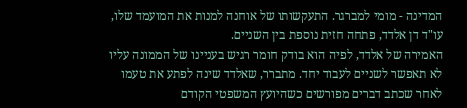המדינה - מומי למברגר. התעקשותו של אוחנה למנות את המועמד שלו, עו"ד דן אלדד, פתחה חזית נוספת בין השניים.
האמירה של אלדד, לפיה הוא בודק חומר רגיש בעניינו של הממונה עליו לא תאפשר לשניים לעבוד יחד. מתברר, שאלדד שינה לפתע את טעמו לאחר שכתב דברים מפורשים כשהיועץ המשפטי הקודם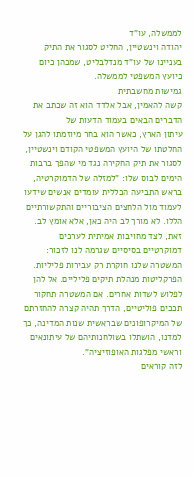לממשלה, עו"ד
יהודה וינשטיין, החליט לסגור את התיק בעניינו של עו"ד מנדלבליט, שמכהן כיום כיועץ המשפטי לממשלה.
גמישות מחשבתית
קשה להאמין, אבל אלדד הוא זה שכתב את הדברים הבאים בעמוד הדעות של
עיתון הארץ, כאשר הוא בחר מיוזמתו להגן על החלטתו של היועץ המשפטי הקודם וינשטיין, לסגור את תיק החקירה נגד מי שהפך ברבות הימים לבוס שלו: "למזלה של הדמוקרטיה, בראש התביעה הכללית עומדים אנשים שידעו לעמוד מול הלחצים הציבוריים והתקשורתיים הללו. לא מורך לב היה כאן, אלא אומץ לב. זאת, לצד מחויבות אמיתית לערכים דמוקרטיים בסיסיים שגרמה לנו לזכור: המשטרה שלנו חוקרת רק עבירות פליליות. הפרקליטות מנהלת תיקים פליליים. אל להן לפלוש לשדות אחרים. אם המשטרה תחקור תככים פוליטיים, הדרך תהיה קצרה להחזרתם של המיקרופונים שבראשית שנות המדינה, כך למדנו, הושתלו בשולחנותיהם של עיתונאים וראשי מפלגות האופוזיציה".
לזה קוראים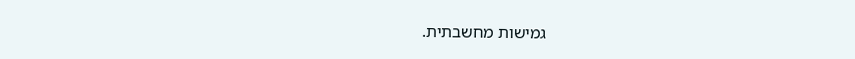גמישות מחשבתית.